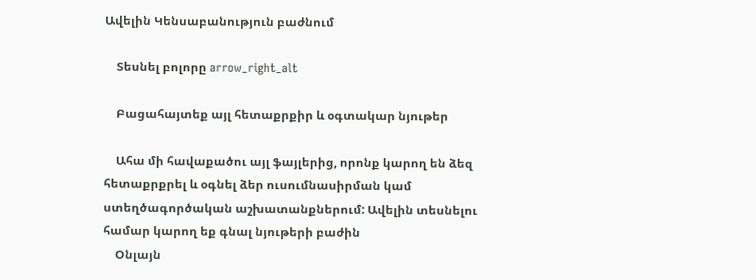Ավելին Կենսաբանություն բաժնում

    Տեսնել բոլորը arrow_right_alt

    Բացահայտեք այլ հետաքրքիր և օգտակար նյութեր

    Ահա մի հավաքածու այլ ֆայլերից, որոնք կարող են ձեզ հետաքրքրել և օգնել ձեր ուսումնասիրման կամ ստեղծագործական աշխատանքներում: Ավելին տեսնելու համար կարող եք գնալ նյութերի բաժին
    Օնլայն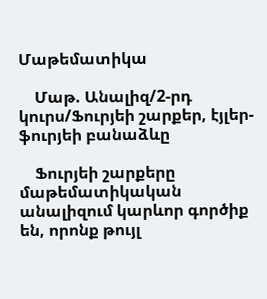Մաթեմատիկա

    Մաթ. Անալիզ/2-րդ կուրս/Ֆուրյեի շարքեր, էյլեր-ֆուրյեի բանաձևը

    Ֆուրյեի շարքերը մաթեմատիկական անալիզում կարևոր գործիք են, որոնք թույլ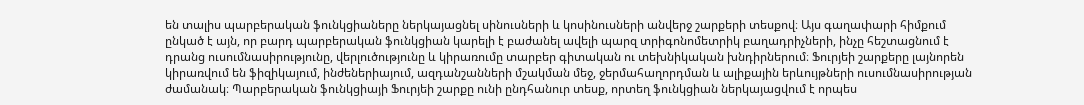են տալիս պարբերական ֆունկցիաները ներկայացնել սինուսների և կոսինուսների անվերջ շարքերի տեսքով։ Այս գաղափարի հիմքում ընկած է այն, որ բարդ պարբերական ֆունկցիան կարելի է բաժանել ավելի պարզ տրիգոնոմետրիկ բաղադրիչների, ինչը հեշտացնում է դրանց ուսումնասիրությունը, վերլուծությունը և կիրառումը տարբեր գիտական ու տեխնիկական խնդիրներում։ Ֆուրյեի շարքերը լայնորեն կիրառվում են ֆիզիկայում, ինժեներիայում, ազդանշանների մշակման մեջ, ջերմահաղորդման և ալիքային երևույթների ուսումնասիրության ժամանակ։ Պարբերական ֆունկցիայի Ֆուրյեի շարքը ունի ընդհանուր տեսք, որտեղ ֆունկցիան ներկայացվում է որպես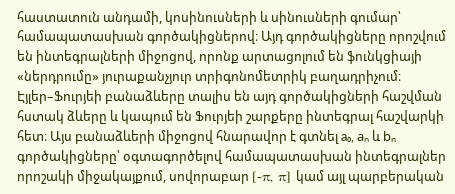հաստատուն անդամի, կոսինուսների և սինուսների գումար՝ համապատասխան գործակիցներով։ Այդ գործակիցները որոշվում են ինտեգրալների միջոցով, որոնք արտացոլում են ֆունկցիայի «ներդրումը» յուրաքանչյուր տրիգոնոմետրիկ բաղադրիչում։ Էյլեր–Ֆուրյեի բանաձևերը տալիս են այդ գործակիցների հաշվման հստակ ձևերը և կապում են Ֆուրյեի շարքերը ինտեգրալ հաշվարկի հետ։ Այս բանաձևերի միջոցով հնարավոր է գտնել a₀, aₙ և bₙ գործակիցները՝ օգտագործելով համապատասխան ինտեգրալներ որոշակի միջակայքում, սովորաբար [-π, π] կամ այլ պարբերական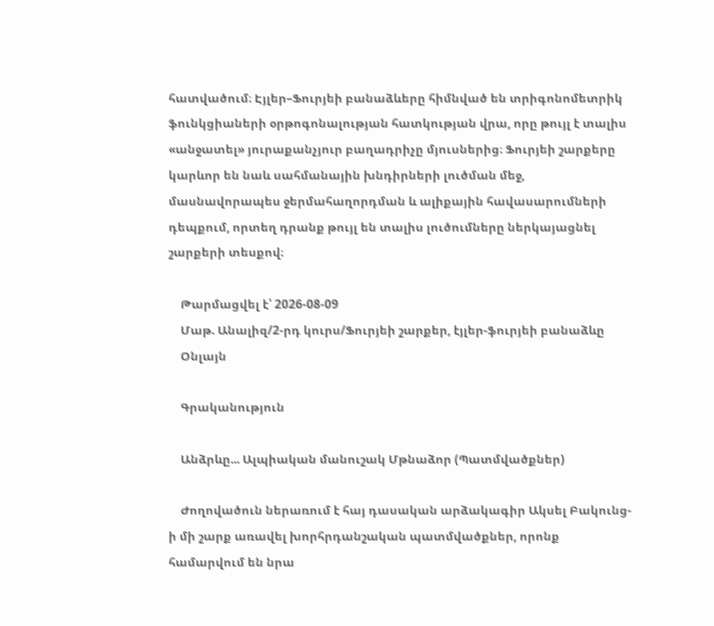հատվածում։ Էյլեր–Ֆուրյեի բանաձևերը հիմնված են տրիգոնոմետրիկ ֆունկցիաների օրթոգոնալության հատկության վրա, որը թույլ է տալիս «անջատել» յուրաքանչյուր բաղադրիչը մյուսներից։ Ֆուրյեի շարքերը կարևոր են նաև սահմանային խնդիրների լուծման մեջ, մասնավորապես ջերմահաղորդման և ալիքային հավասարումների դեպքում, որտեղ դրանք թույլ են տալիս լուծումները ներկայացնել շարքերի տեսքով։

    Թարմացվել է՝ 2026-08-09
    Մաթ. Անալիզ/2-րդ կուրս/Ֆուրյեի շարքեր, էյլեր-ֆուրյեի բանաձևը
    Օնլայն

    Գրականություն

    Անձրևը... Ալպիական մանուշակ Մթնաձոր (Պատմվածքներ)

    Ժողովածուն ներառում է հայ դասական արձակագիր Ակսել Բակունց-ի մի շարք առավել խորհրդանշական պատմվածքներ, որոնք համարվում են նրա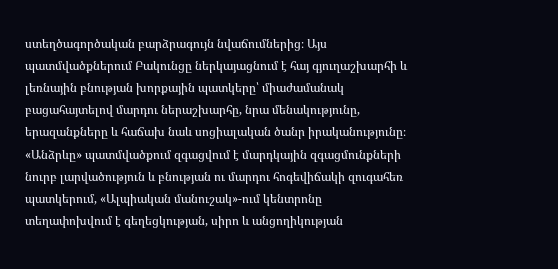ստեղծագործական բարձրագույն նվաճումներից։ Այս պատմվածքներում Բակունցը ներկայացնում է հայ գյուղաշխարհի և լեռնային բնության խորքային պատկերը՝ միաժամանակ բացահայտելով մարդու ներաշխարհը, նրա մենակությունը, երազանքները և հաճախ նաև սոցիալական ծանր իրականությունը։ «Անձրևը» պատմվածքում զգացվում է մարդկային զգացմունքների նուրբ լարվածություն և բնության ու մարդու հոգեվիճակի զուգահեռ պատկերում, «Ալպիական մանուշակ»-ում կենտրոնը տեղափոխվում է գեղեցկության, սիրո և անցողիկության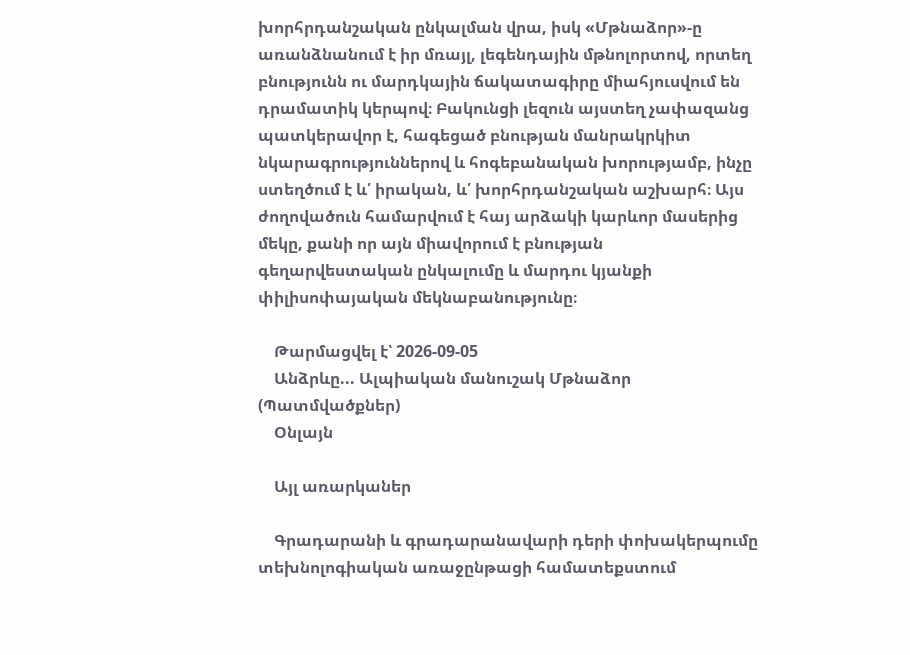խորհրդանշական ընկալման վրա, իսկ «Մթնաձոր»-ը առանձնանում է իր մռայլ, լեգենդային մթնոլորտով, որտեղ բնությունն ու մարդկային ճակատագիրը միահյուսվում են դրամատիկ կերպով։ Բակունցի լեզուն այստեղ չափազանց պատկերավոր է, հագեցած բնության մանրակրկիտ նկարագրություններով և հոգեբանական խորությամբ, ինչը ստեղծում է և՛ իրական, և՛ խորհրդանշական աշխարհ։ Այս ժողովածուն համարվում է հայ արձակի կարևոր մասերից մեկը, քանի որ այն միավորում է բնության գեղարվեստական ընկալումը և մարդու կյանքի փիլիսոփայական մեկնաբանությունը։

    Թարմացվել է՝ 2026-09-05
    Անձրևը... Ալպիական մանուշակ Մթնաձոր (Պատմվածքներ)
    Օնլայն

    Այլ առարկաներ

    Գրադարանի և գրադարանավարի դերի փոխակերպումը տեխնոլոգիական առաջընթացի համատեքստում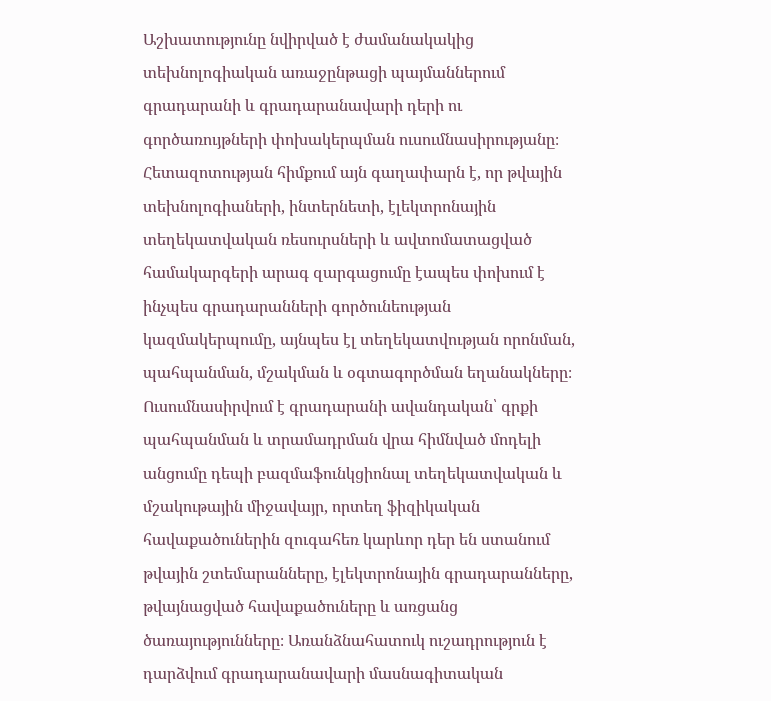Աշխատությունը նվիրված է ժամանակակից տեխնոլոգիական առաջընթացի պայմաններում գրադարանի և գրադարանավարի դերի ու գործառույթների փոխակերպման ուսումնասիրությանը։ Հետազոտության հիմքում այն գաղափարն է, որ թվային տեխնոլոգիաների, ինտերնետի, էլեկտրոնային տեղեկատվական ռեսուրսների և ավտոմատացված համակարգերի արագ զարգացումը էապես փոխում է ինչպես գրադարանների գործունեության կազմակերպումը, այնպես էլ տեղեկատվության որոնման, պահպանման, մշակման և օգտագործման եղանակները։ Ուսումնասիրվում է գրադարանի ավանդական՝ գրքի պահպանման և տրամադրման վրա հիմնված մոդելի անցումը դեպի բազմաֆունկցիոնալ տեղեկատվական և մշակութային միջավայր, որտեղ ֆիզիկական հավաքածուներին զուգահեռ կարևոր դեր են ստանում թվային շտեմարանները, էլեկտրոնային գրադարանները, թվայնացված հավաքածուները և առցանց ծառայությունները։ Առանձնահատուկ ուշադրություն է դարձվում գրադարանավարի մասնագիտական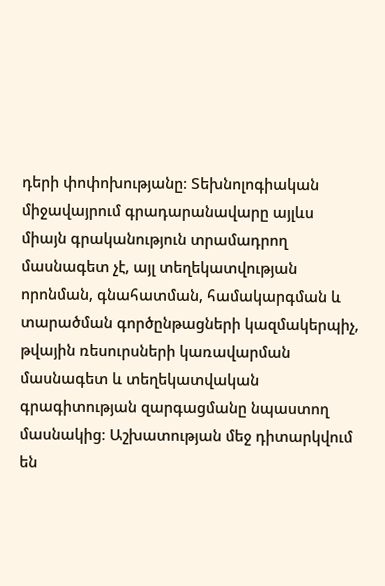դերի փոփոխությանը։ Տեխնոլոգիական միջավայրում գրադարանավարը այլևս միայն գրականություն տրամադրող մասնագետ չէ, այլ տեղեկատվության որոնման, գնահատման, համակարգման և տարածման գործընթացների կազմակերպիչ, թվային ռեսուրսների կառավարման մասնագետ և տեղեկատվական գրագիտության զարգացմանը նպաստող մասնակից։ Աշխատության մեջ դիտարկվում են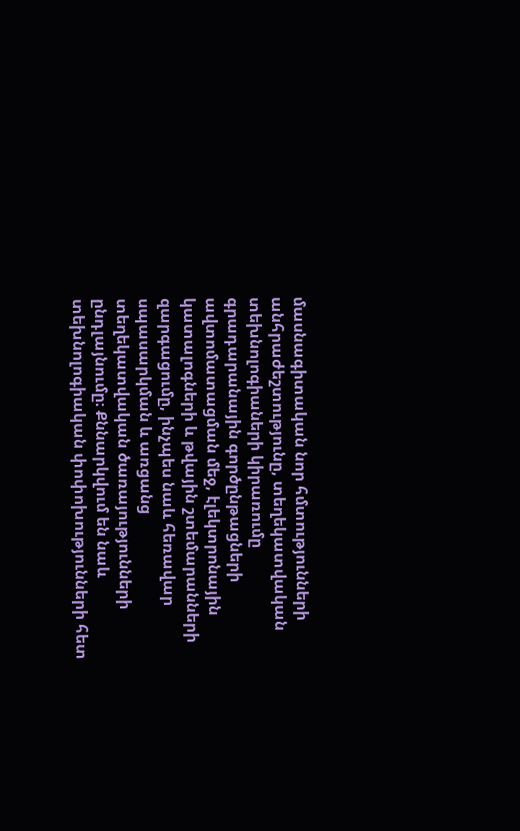մասնագիտական նոր հմտությունների անհրաժեշտությունը, տեղեկատվական տեխնոլոգիաների կիրառումը գրադարանային գործընթացների ավտոմատացման մեջ, էլեկտրոնային կատալոգների և թվային շտեմարանների զարգացումը, ինչպես նաև հեռավար սպասարկման և առցանց տեղեկատվական ծառայությունների ընդլայնումը։ Քննարկվում են նաև տեխնոլոգիական փոփոխությունների հետ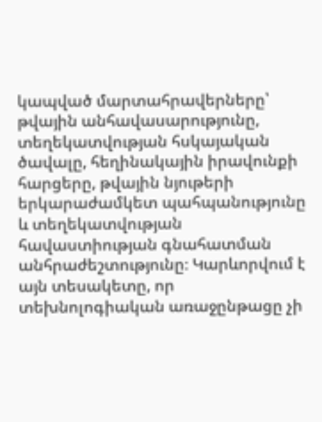կապված մարտահրավերները՝ թվային անհավասարությունը, տեղեկատվության հսկայական ծավալը, հեղինակային իրավունքի հարցերը, թվային նյութերի երկարաժամկետ պահպանությունը և տեղեկատվության հավաստիության գնահատման անհրաժեշտությունը։ Կարևորվում է այն տեսակետը, որ տեխնոլոգիական առաջընթացը չի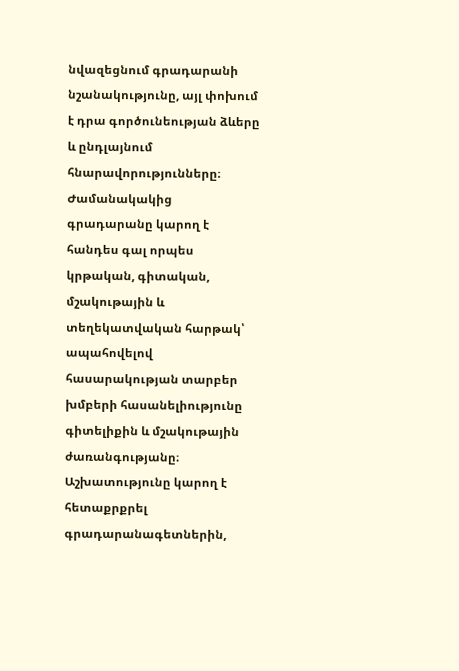նվազեցնում գրադարանի նշանակությունը, այլ փոխում է դրա գործունեության ձևերը և ընդլայնում հնարավորությունները։ Ժամանակակից գրադարանը կարող է հանդես գալ որպես կրթական, գիտական, մշակութային և տեղեկատվական հարթակ՝ ապահովելով հասարակության տարբեր խմբերի հասանելիությունը գիտելիքին և մշակութային ժառանգությանը։ Աշխատությունը կարող է հետաքրքրել գրադարանագետներին,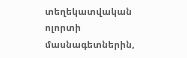տեղեկատվական ոլորտի մասնագետներին,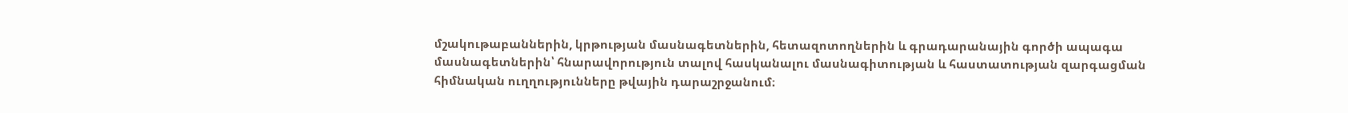մշակութաբաններին, կրթության մասնագետներին, հետազոտողներին և գրադարանային գործի ապագա մասնագետներին՝ հնարավորություն տալով հասկանալու մասնագիտության և հաստատության զարգացման հիմնական ուղղությունները թվային դարաշրջանում։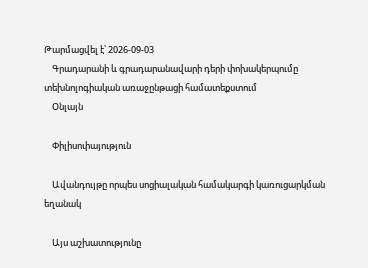Թարմացվել է՝ 2026-09-03
    Գրադարանի և գրադարանավարի դերի փոխակերպումը տեխնոլոգիական առաջընթացի համատեքստում
    Օնլայն

    Փիլիսոփայություն

    Ավանդույթը որպես սոցիալական համակարգի կառուցարկման եղանակ

    Այս աշխատությունը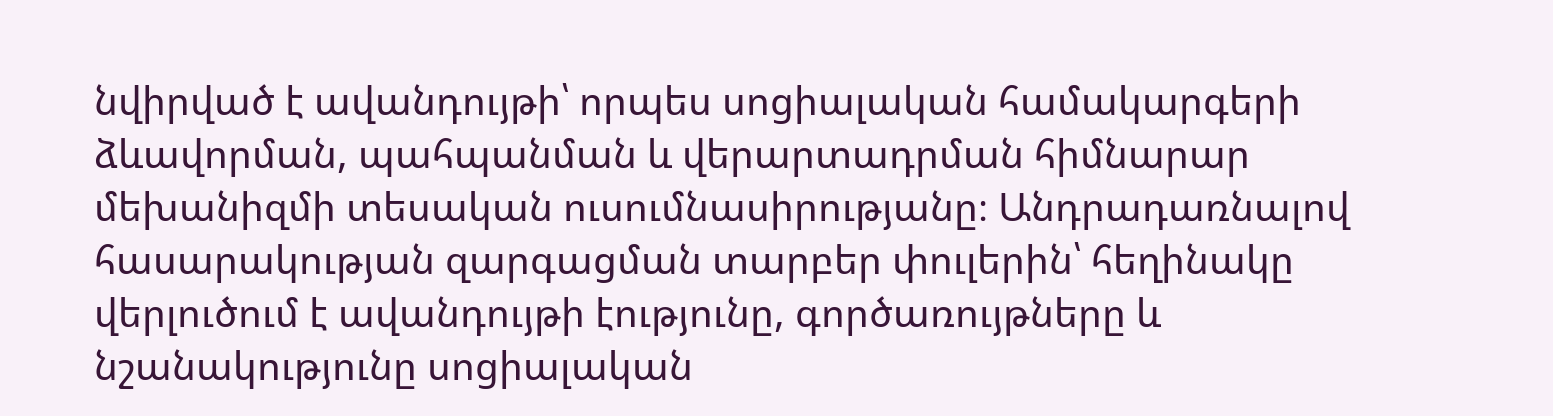նվիրված է ավանդույթի՝ որպես սոցիալական համակարգերի ձևավորման, պահպանման և վերարտադրման հիմնարար մեխանիզմի տեսական ուսումնասիրությանը։ Անդրադառնալով հասարակության զարգացման տարբեր փուլերին՝ հեղինակը վերլուծում է ավանդույթի էությունը, գործառույթները և նշանակությունը սոցիալական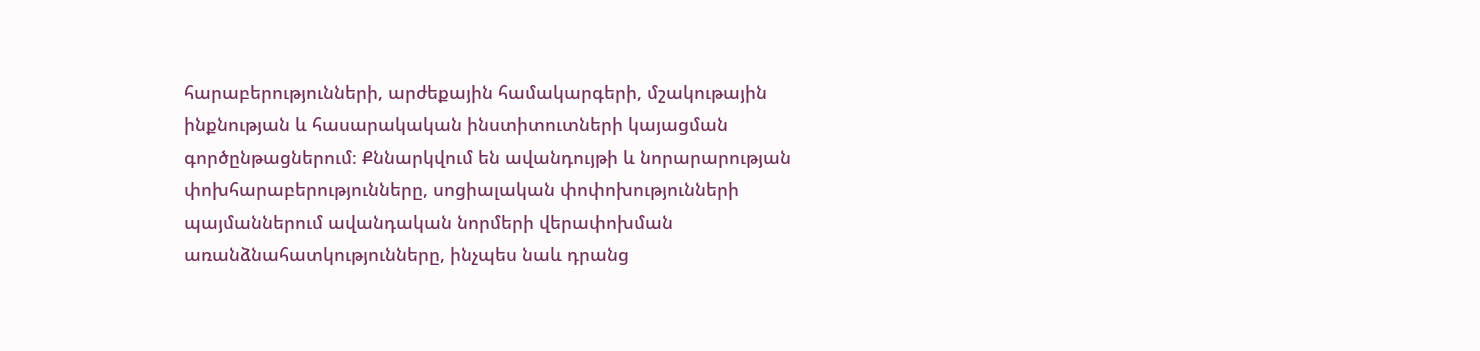հարաբերությունների, արժեքային համակարգերի, մշակութային ինքնության և հասարակական ինստիտուտների կայացման գործընթացներում։ Քննարկվում են ավանդույթի և նորարարության փոխհարաբերությունները, սոցիալական փոփոխությունների պայմաններում ավանդական նորմերի վերափոխման առանձնահատկությունները, ինչպես նաև դրանց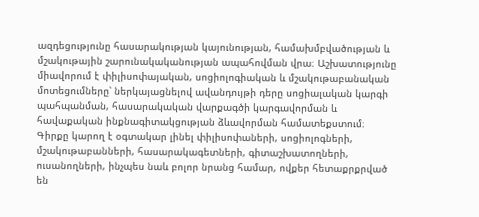ազդեցությունը հասարակության կայունության, համախմբվածության և մշակութային շարունակականության ապահովման վրա։ Աշխատությունը միավորում է փիլիսոփայական, սոցիոլոգիական և մշակութաբանական մոտեցումները՝ ներկայացնելով ավանդույթի դերը սոցիալական կարգի պահպանման, հասարակական վարքագծի կարգավորման և հավաքական ինքնագիտակցության ձևավորման համատեքստում։ Գիրքը կարող է օգտակար լինել փիլիսոփաների, սոցիոլոգների, մշակութաբանների, հասարակագետների, գիտաշխատողների, ուսանողների, ինչպես նաև բոլոր նրանց համար, ովքեր հետաքրքրված են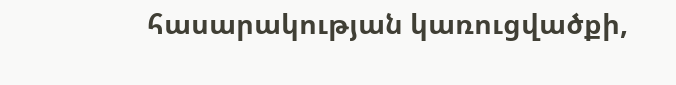հասարակության կառուցվածքի,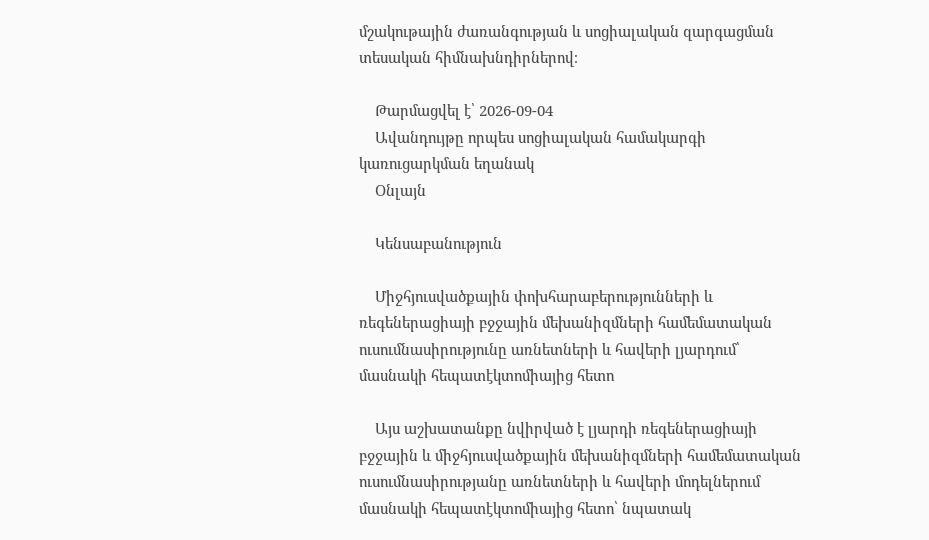մշակութային ժառանգության և սոցիալական զարգացման տեսական հիմնախնդիրներով։

    Թարմացվել է՝ 2026-09-04
    Ավանդույթը որպես սոցիալական համակարգի կառուցարկման եղանակ
    Օնլայն

    Կենսաբանություն

    Միջհյուսվածքային փոխհարաբերությունների և ռեգեներացիայի բջջային մեխանիզմների համեմատական ուսումնասիրությունը առնետների և հավերի լյարդում՝ մասնակի հեպատէկտոմիայից հետո

    Այս աշխատանքը նվիրված է լյարդի ռեգեներացիայի բջջային և միջհյուսվածքային մեխանիզմների համեմատական ուսումնասիրությանը առնետների և հավերի մոդելներում մասնակի հեպատէկտոմիայից հետո՝ նպատակ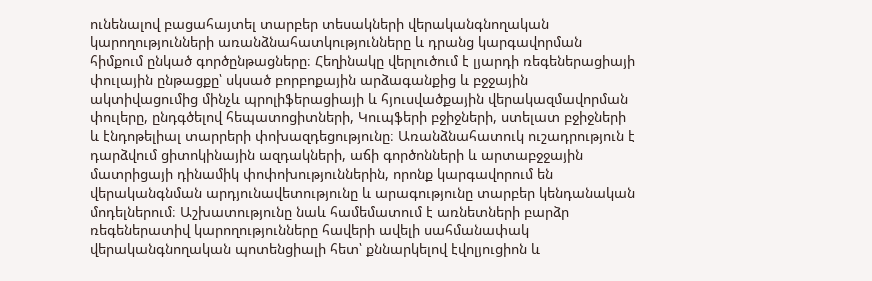ունենալով բացահայտել տարբեր տեսակների վերականգնողական կարողությունների առանձնահատկությունները և դրանց կարգավորման հիմքում ընկած գործընթացները։ Հեղինակը վերլուծում է լյարդի ռեգեներացիայի փուլային ընթացքը՝ սկսած բորբոքային արձագանքից և բջջային ակտիվացումից մինչև պրոլիֆերացիայի և հյուսվածքային վերակազմավորման փուլերը, ընդգծելով հեպատոցիտների, Կուպֆերի բջիջների, ստելատ բջիջների և էնդոթելիալ տարրերի փոխազդեցությունը։ Առանձնահատուկ ուշադրություն է դարձվում ցիտոկինային ազդակների, աճի գործոնների և արտաբջջային մատրիցայի դինամիկ փոփոխություններին, որոնք կարգավորում են վերականգնման արդյունավետությունը և արագությունը տարբեր կենդանական մոդելներում։ Աշխատությունը նաև համեմատում է առնետների բարձր ռեգեներատիվ կարողությունները հավերի ավելի սահմանափակ վերականգնողական պոտենցիալի հետ՝ քննարկելով էվոլյուցիոն և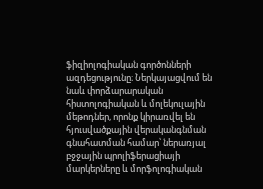ֆիզիոլոգիական գործոնների ազդեցությունը։ Ներկայացվում են նաև փորձարարական հիստոլոգիական և մոլեկուլային մեթոդներ, որոնք կիրառվել են հյուսվածքային վերականգնման գնահատման համար՝ ներառյալ բջջային պրոլիֆերացիայի մարկերները և մորֆոլոգիական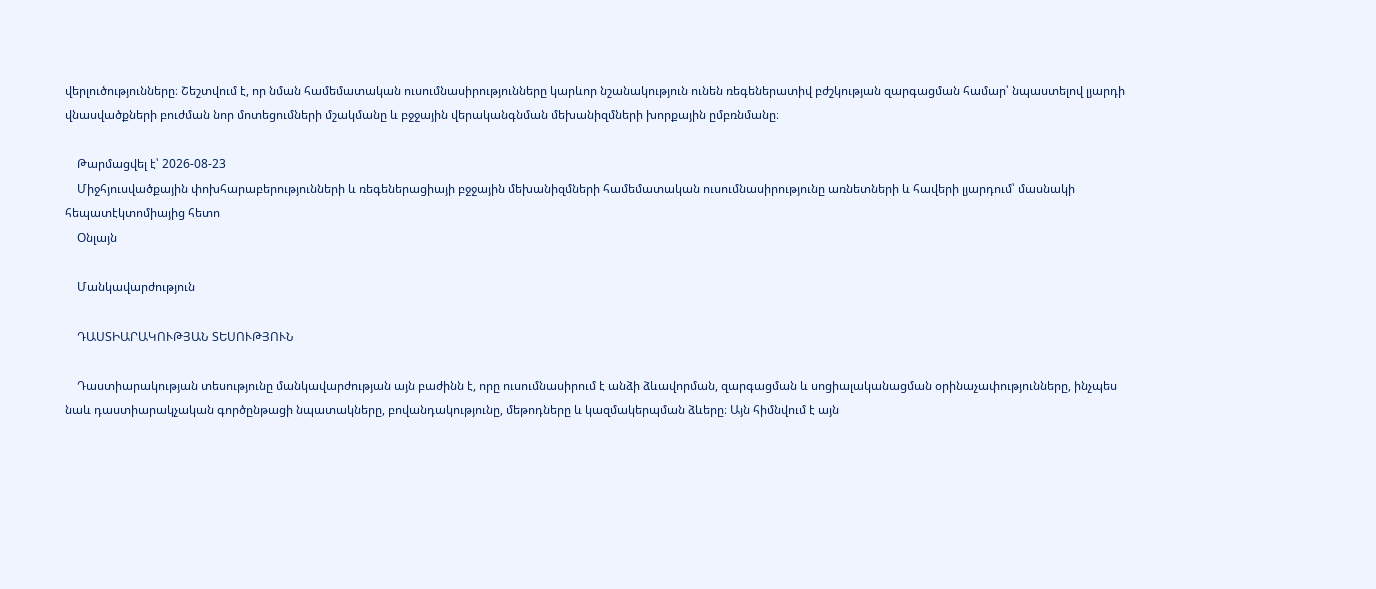վերլուծությունները։ Շեշտվում է, որ նման համեմատական ուսումնասիրությունները կարևոր նշանակություն ունեն ռեգեներատիվ բժշկության զարգացման համար՝ նպաստելով լյարդի վնասվածքների բուժման նոր մոտեցումների մշակմանը և բջջային վերականգնման մեխանիզմների խորքային ըմբռնմանը։

    Թարմացվել է՝ 2026-08-23
    Միջհյուսվածքային փոխհարաբերությունների և ռեգեներացիայի բջջային մեխանիզմների համեմատական ուսումնասիրությունը առնետների և հավերի լյարդում՝ մասնակի հեպատէկտոմիայից հետո
    Օնլայն

    Մանկավարժություն

    ԴԱՍՏԻԱՐԱԿՈՒԹՅԱՆ ՏԵՍՈՒԹՅՈՒՆ

    Դաստիարակության տեսությունը մանկավարժության այն բաժինն է, որը ուսումնասիրում է անձի ձևավորման, զարգացման և սոցիալականացման օրինաչափությունները, ինչպես նաև դաստիարակչական գործընթացի նպատակները, բովանդակությունը, մեթոդները և կազմակերպման ձևերը։ Այն հիմնվում է այն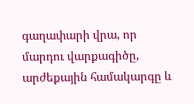գաղափարի վրա, որ մարդու վարքագիծը, արժեքային համակարգը և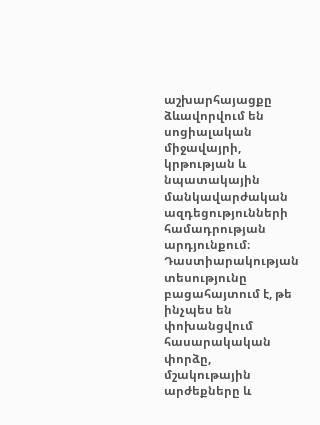աշխարհայացքը ձևավորվում են սոցիալական միջավայրի, կրթության և նպատակային մանկավարժական ազդեցությունների համադրության արդյունքում։ Դաստիարակության տեսությունը բացահայտում է, թե ինչպես են փոխանցվում հասարակական փորձը, մշակութային արժեքները և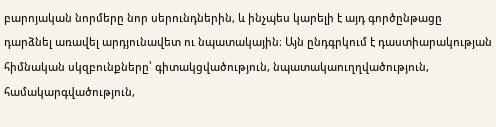բարոյական նորմերը նոր սերունդներին, և ինչպես կարելի է այդ գործընթացը դարձնել առավել արդյունավետ ու նպատակային։ Այն ընդգրկում է դաստիարակության հիմնական սկզբունքները՝ գիտակցվածություն, նպատակաուղղվածություն, համակարգվածություն,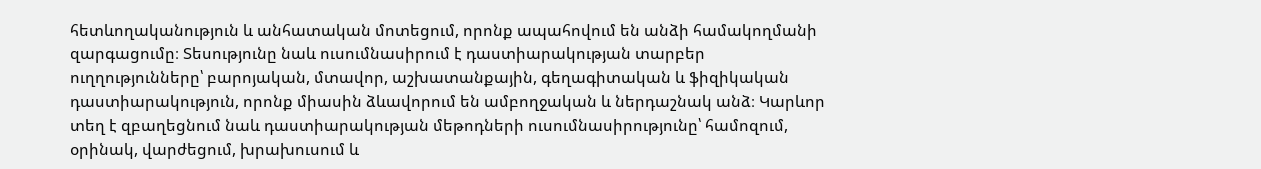հետևողականություն և անհատական մոտեցում, որոնք ապահովում են անձի համակողմանի զարգացումը։ Տեսությունը նաև ուսումնասիրում է դաստիարակության տարբեր ուղղությունները՝ բարոյական, մտավոր, աշխատանքային, գեղագիտական և ֆիզիկական դաստիարակություն, որոնք միասին ձևավորում են ամբողջական և ներդաշնակ անձ։ Կարևոր տեղ է զբաղեցնում նաև դաստիարակության մեթոդների ուսումնասիրությունը՝ համոզում, օրինակ, վարժեցում, խրախուսում և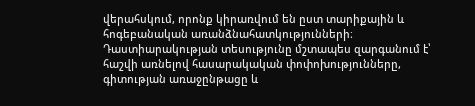վերահսկում, որոնք կիրառվում են ըստ տարիքային և հոգեբանական առանձնահատկությունների։ Դաստիարակության տեսությունը մշտապես զարգանում է՝ հաշվի առնելով հասարակական փոփոխությունները, գիտության առաջընթացը և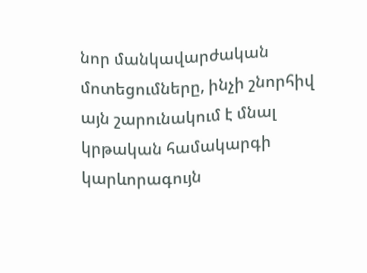նոր մանկավարժական մոտեցումները, ինչի շնորհիվ այն շարունակում է մնալ կրթական համակարգի կարևորագույն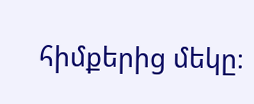հիմքերից մեկը։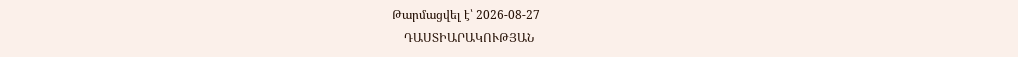Թարմացվել է՝ 2026-08-27
    ԴԱՍՏԻԱՐԱԿՈՒԹՅԱՆ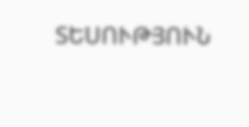ՏԵՍՈՒԹՅՈՒՆ